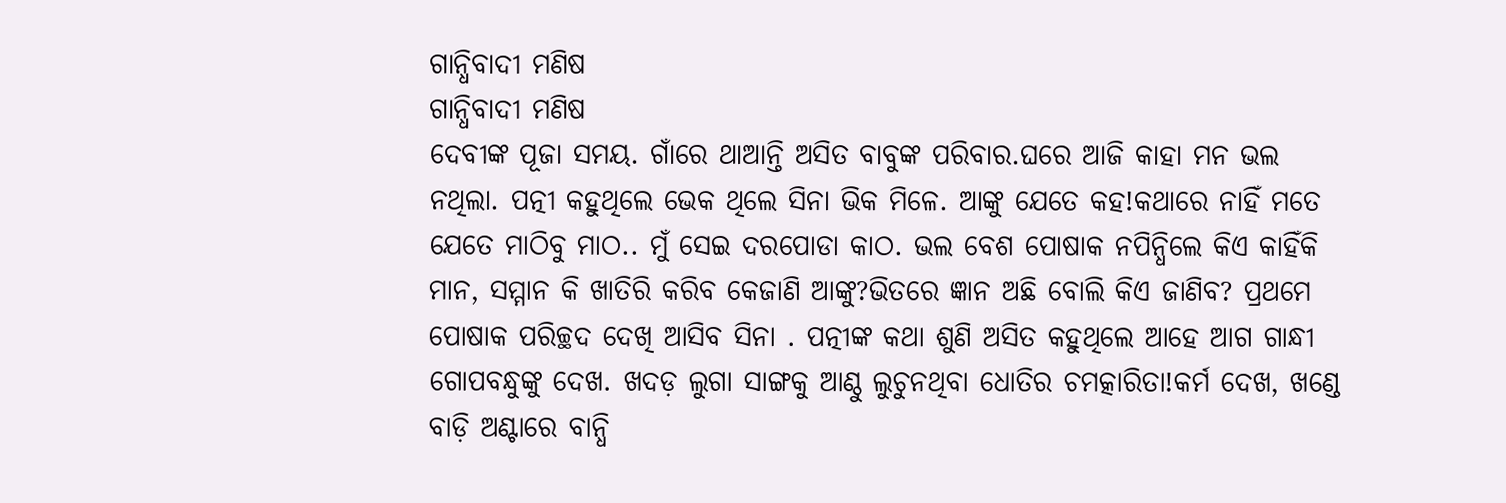ଗାନ୍ଧିବାଦୀ ମଣିଷ
ଗାନ୍ଧିବାଦୀ ମଣିଷ
ଦେବୀଙ୍କ ପୂଜା ସମୟ. ଗାଁରେ ଥାଆନ୍ତି ଅସିତ ବାବୁଙ୍କ ପରିବାର.ଘରେ ଆଜି କାହା ମନ ଭଲ ନଥିଲା. ପତ୍ନୀ କହୁଥିଲେ ଭେକ ଥିଲେ ସିନା ଭିକ ମିଳେ. ଆଙ୍କୁ ଯେତେ କହ!କଥାରେ ନାହିଁ ମତେ ଯେତେ ମାଠିବୁ ମାଠ.. ମୁଁ ସେଇ ଦରପୋଡା କାଠ. ଭଲ ବେଶ ପୋଷାକ ନପିନ୍ଧିଲେ କିଏ କାହିଁକି ମାନ, ସମ୍ମାନ କି ଖାତିରି କରିବ କେଜାଣି ଆଙ୍କୁ?ଭିତରେ ଜ୍ଞାନ ଅଛି ବୋଲି କିଏ ଜାଣିବ? ପ୍ରଥମେ ପୋଷାକ ପରିଚ୍ଛଦ ଦେଖି ଆସିବ ସିନା . ପତ୍ନୀଙ୍କ କଥା ଶୁଣି ଅସିତ କହୁଥିଲେ ଆହେ ଆଗ ଗାନ୍ଧୀ ଗୋପବନ୍ଧୁଙ୍କୁ ଦେଖ. ଖଦଡ଼ ଲୁଗା ସାଙ୍ଗକୁ ଆଣ୍ଠୁ ଲୁଚୁନଥିବା ଧୋତିର ଚମତ୍କାରିତା!କର୍ମ ଦେଖ, ଖଣ୍ଡେ ବାଡ଼ି ଅଣ୍ଟାରେ ବାନ୍ଧି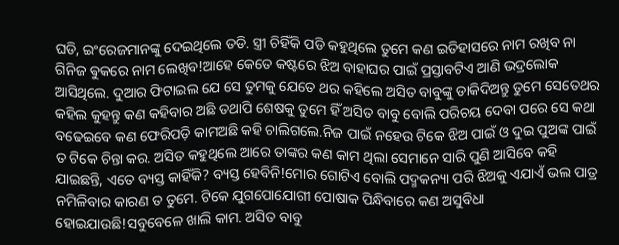ଘଡି, ଇଂରେଜମାନଙ୍କୁ ଦେଇଥିଲେ ତଡି. ସ୍ତ୍ରୀ ଚିହିଁକି ପଡି କହୁଥିଲେ ତୁମେ କଣ ଇତିହାସରେ ନାମ ରଖିବ ନା ଗିନିଜ ଵୁକରେ ନାମ ଲେଖିବ!ଆହେ କେତେ କଷ୍ଟରେ ଝିଅ ବାହାଘର ପାଇଁ ପ୍ରସ୍ତାବଟିଏ ଆଣି ଭଦ୍ରଲୋକ ଆସିଥିଲେ. ଦୁଆର ଫିଟାଇଲ ଯେ ସେ ତୁମକୁ ଯେତେ ଥର କହିଲେ ଅସିତ ବାବୁଙ୍କୁ ଡାକିଦିଅନ୍ତୁ ତୁମେ ସେତେଥର କହିଲ କୁହନ୍ତୁ କଣ କହିବାର ଅଛି ତଥାପି ଶେଷକୁ ତୁମେ ହିଁ ଅସିତ ବାବୁ ବୋଲି ପରିଚୟ ଦେବା ପରେ ସେ କଥା ବଢେଇବେ କଣ ଫେରିପଡ଼ି କାମଅଛି କହି ଚାଲିଗଲେ.ନିଜ ପାଇଁ ନହେଉ ଟିକେ ଝିଅ ପାଇଁ ଓ ଦୁଇ ପୁଅଙ୍କ ପାଇଁ ତ ଟିକେ ଚିନ୍ତା କର. ଅସିତ କହୁଥିଲେ ଆରେ ତାଙ୍କର କଣ କାମ ଥିଲା ସେମାନେ ସାରି ପୁଣି ଆସିବେ କହି ଯାଇଛନ୍ତି, ଏତେ ବ୍ୟସ୍ତ କାହିଁକି? ବ୍ୟସ୍ତ ହେବିନି!ମୋର ଗୋଟିଏ ବୋଲି ପଦ୍ମକନ୍ୟା ପରି ଝିଅକୁ ଏଯାଏଁ ଭଲ ପାତ୍ର ନମିଳିବାର କାରଣ ତ ତୁମେ. ଟିକେ ଯୁଗପୋଯୋଗୀ ପୋଷାକ ପିନ୍ଧିବାରେ କଣ ଅସୁବିଧା ହୋଇଯାଉଛି!ସବୁବେଳେ ଖାଲି କାମ. ଅସିତ ବାବୁ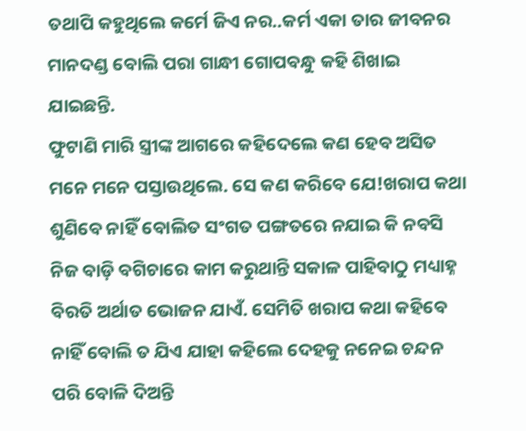ତଥାପି କହୁଥିଲେ କର୍ମେ ଜିଏ ନର..କର୍ମ ଏକା ତାର ଜୀବନର ମାନଦଣ୍ଡ ବୋଲି ପରା ଗାନ୍ଧୀ ଗୋପବନ୍ଧୁ କହି ଶିଖାଇ ଯାଇଛନ୍ତି.
ଫୁଟାଣି ମାରି ସ୍ତ୍ରୀଙ୍କ ଆଗରେ କହିଦେଲେ କଣ ହେବ ଅସିତ ମନେ ମନେ ପସ୍ତାଉଥିଲେ. ସେ କଣ କରିବେ ଯେ!ଖରାପ କଥା ଶୁଣିବେ ନାହିଁ ବୋଲିତ ସଂଗତ ପଙ୍ଗତରେ ନଯାଇ କି ନବସି ନିଜ ବାଡ଼ି ବଗିଚାରେ କାମ କରୁଥାନ୍ତି ସକାଳ ପାହିବାଠୁ ମଧ୍ୟାହ୍ନ ବିରତି ଅର୍ଥାତ ଭୋଜନ ଯାଏଁ. ସେମିତି ଖରାପ କଥା କହିବେ ନାହିଁ ବୋଲି ତ ଯିଏ ଯାହା କହିଲେ ଦେହକୁ ନନେଇ ଚନ୍ଦନ ପରି ବୋଳି ଦିଅନ୍ତି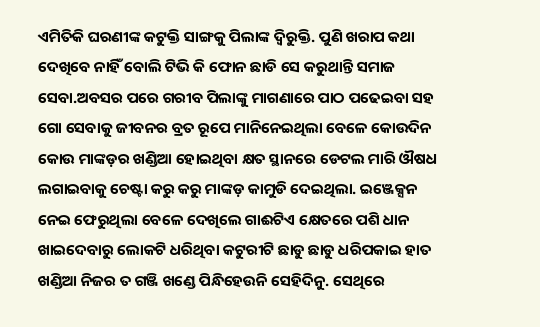ଏମିତିକି ଘରଣୀଙ୍କ କଟୁକ୍ତି ସାଙ୍ଗକୁ ପିଲାଙ୍କ ଦ୍ବିରୁକ୍ତି. ପୁଣି ଖରାପ କଥା ଦେଖିବେ ନାହିଁ ବୋଲି ଟିଭି କି ଫୋନ ଛାଡି ସେ କରୁଥାନ୍ତି ସମାଜ ସେବା.ଅବସର ପରେ ଗରୀବ ପିଲାଙ୍କୁ ମାଗଣାରେ ପାଠ ପଢେଇବା ସହ ଗୋ ସେବାକୁ ଜୀବନର ବ୍ରତ ରୂପେ ମାନିନେଇଥିଲା ବେଳେ କୋଉଦିନ କୋଉ ମାଙ୍କଡ଼ର ଖଣ୍ଡିଆ ହୋଇଥିବା କ୍ଷତ ସ୍ଥାନରେ ଡେଟଲ ମାରି ଔଷଧ ଲଗାଇବାକୁ ଚେଷ୍ଟା କରୁ କରୁ ମାଙ୍କଡ଼ କାମୁଡି ଦେଇଥିଲା. ଇଞ୍ଜେକ୍ସନ ନେଇ ଫେରୁଥିଲା ବେଳେ ଦେଖିଲେ ଗାଈଟିଏ କ୍ଷେତରେ ପଶି ଧାନ ଖାଇଦେବାରୁ ଲୋକଟି ଧରିଥିବା କଟୁରୀଟି ଛାଡୁ ଛାଡୁ ଧରିପକାଇ ହାତ ଖଣ୍ଡିଆ ନିଜର ତ ଗଞ୍ଜି ଖଣ୍ଡେ ପିନ୍ଧିହେଉନି ସେହିଦିନୁ. ସେଥିରେ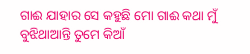ଗାଈ ଯାହାର ସେ କହୁଛି ମୋ ଗାଈ କଥା ମୁଁ ବୁଝିଥାଆନ୍ତି ତୁମେ କିଆଁ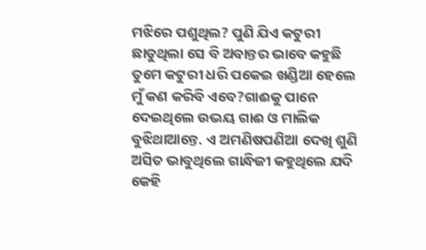ମଝିରେ ପଶୁଥିଲ? ପୁଣି ଯିଏ କଟୁରୀ ଛାଡୁଥିଲା ସେ ବି ଅବାନ୍ତର ଭାବେ କହୁଛି ତୁମେ କଟୁରୀ ଧରି ପକେଇ ଖଣ୍ଡିଆ ହେଲେ ମୁଁ କଣ କରିବି ଏବେ?ଗାଈକୁ ପାନେ ଦେଇଥିଲେ ଉଭୟ ଗାଈ ଓ ମାଲିକ ବୁଝିଥାଆନ୍ତେ. ଏ ଅମଣିଷପଣିଆ ଦେଖି ଶୁଣି ଅସିତ ଭାବୁଥିଲେ ଗାନ୍ଧିଜୀ କହୁଥିଲେ ଯଦି କେହି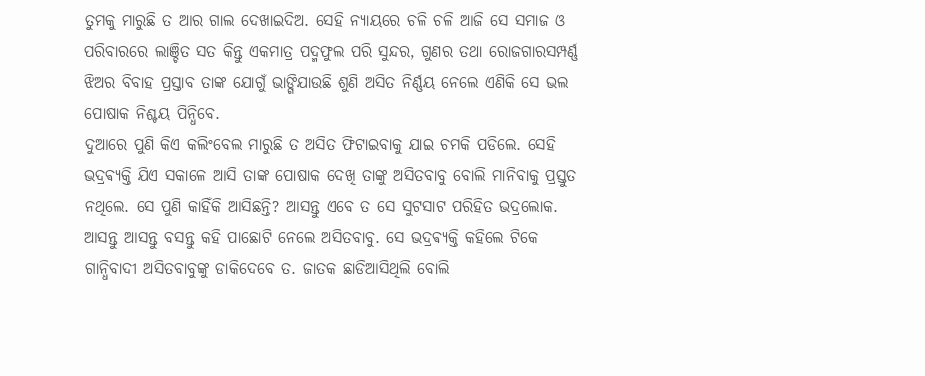ତୁମକୁ ମାରୁଛି ତ ଆର ଗାଲ ଦେଖାଇଦିଅ. ସେହି ନ୍ୟାୟରେ ଚଳି ଚଳି ଆଜି ସେ ସମାଜ ଓ ପରିବାରରେ ଲାଞ୍ଚିତ ସତ କିନ୍ତୁ ଏକମାତ୍ର ପଦ୍ମଫୁଲ ପରି ସୁନ୍ଦର, ଗୁଣର ତଥା ରୋଜଗାରସମ୍ପର୍ଣ୍ଣ ଝିଅର ବିବାହ ପ୍ରସ୍ତାବ ତାଙ୍କ ଯୋଗୁଁ ଭାଙ୍ଗିଯାଉଛି ଶୁଣି ଅସିତ ନିର୍ଣ୍ଣୟ ନେଲେ ଏଣିକି ସେ ଭଲ ପୋଷାକ ନିଶ୍ଚୟ ପିନ୍ଧିବେ.
ଦୁଆରେ ପୁଣି କିଏ କଲିଂବେଲ ମାରୁଛି ତ ଅସିତ ଫିଟାଇବାକୁ ଯାଇ ଚମକି ପଡିଲେ. ସେହି ଭଦ୍ରଵ୍ୟକ୍ତି ଯିଏ ସକାଳେ ଆସି ତାଙ୍କ ପୋଷାକ ଦେଖି ତାଙ୍କୁ ଅସିତବାବୁ ବୋଲି ମାନିବାକୁ ପ୍ରସ୍ତୁତ ନଥିଲେ. ସେ ପୁଣି କାହିଁକି ଆସିଛନ୍ତି? ଆସନ୍ତୁ ଏବେ ତ ସେ ସୁଟସାଟ ପରିହିତ ଭଦ୍ରଲୋକ. ଆସନ୍ତୁ ଆସନ୍ତୁ ବସନ୍ତୁ କହି ପାଛୋଟି ନେଲେ ଅସିତବାବୁ. ସେ ଭଦ୍ରଵ୍ୟକ୍ତି କହିଲେ ଟିକେ ଗାନ୍ଧିବାଦୀ ଅସିତବାବୁଙ୍କୁ ଡାକିଦେବେ ତ. ଜାତକ ଛାଡିଆସିଥିଲି ବୋଲି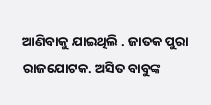ଆଣିବାକୁ ଯାଇଥିଲି . ଜାତକ ପୁରା ରାଜଯୋଟକ. ଅସିତ ବାବୁଙ୍କ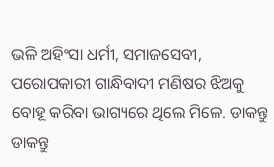ଭଳି ଅହିଂସା ଧର୍ମୀ, ସମାଜସେବୀ, ପରୋପକାରୀ ଗାନ୍ଧିବାଦୀ ମଣିଷର ଝିଅକୁ ବୋହୂ କରିବା ଭାଗ୍ୟରେ ଥିଲେ ମିଳେ. ଡାକନ୍ତୁ ଡାକନ୍ତୁ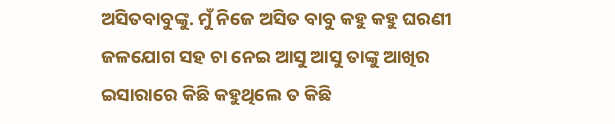ଅସିତବାବୁଙ୍କୁ. ମୁଁ ନିଜେ ଅସିତ ବାବୁ କହୁ କହୁ ଘରଣୀ ଜଳଯୋଗ ସହ ଚା ନେଇ ଆସୁ ଆସୁ ତାଙ୍କୁ ଆଖିର ଇସାରାରେ କିଛି କହୁଥିଲେ ତ କିଛି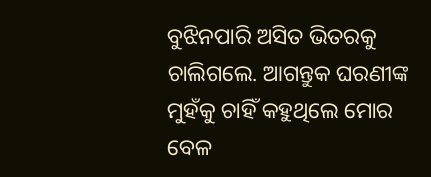ବୁଝିନପାରି ଅସିତ ଭିତରକୁ ଚାଲିଗଲେ. ଆଗନ୍ତୁକ ଘରଣୀଙ୍କ ମୁହଁକୁ ଚାହିଁ କହୁଥିଲେ ମୋର ବେଳ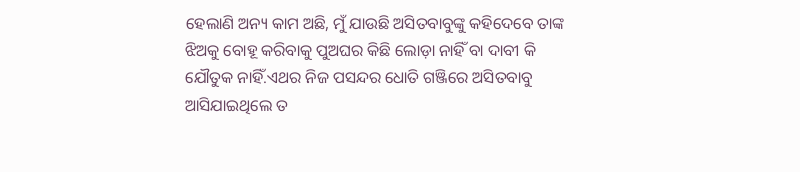ହେଲାଣି ଅନ୍ୟ କାମ ଅଛି, ମୁଁ ଯାଉଛି ଅସିତବାବୁଙ୍କୁ କହିଦେବେ ତାଙ୍କ ଝିଅକୁ ବୋହୂ କରିବାକୁ ପୁଅଘର କିଛି ଲୋଡ଼ା ନାହିଁ ବା ଦାବୀ କି ଯୌତୁକ ନାହିଁ.ଏଥର ନିଜ ପସନ୍ଦର ଧୋତି ଗଞ୍ଜିରେ ଅସିତବାବୁ ଆସିଯାଇଥିଲେ ତ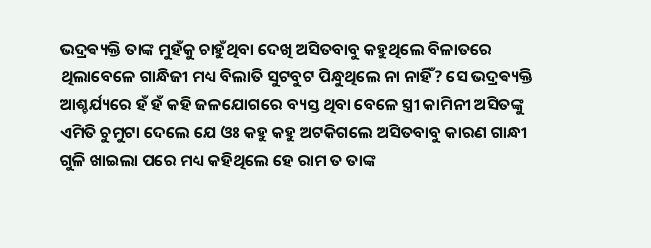ଭଦ୍ରଵ୍ୟକ୍ତି ତାଙ୍କ ମୁହଁକୁ ଚାହୁଁଥିବା ଦେଖି ଅସିତବାବୁ କହୁଥିଲେ ବିଳାତରେ ଥିଲାବେଳେ ଗାନ୍ଧିଜୀ ମଧ୍ୟ ବିଲାତି ସୁଟବୁଟ ପିନ୍ଧୁଥିଲେ ନା ନାହିଁ? ସେ ଭଦ୍ରଵ୍ୟକ୍ତି ଆଶ୍ଚର୍ଯ୍ୟରେ ହଁ ହଁ କହି ଜଳଯୋଗରେ ବ୍ୟସ୍ତ ଥିବା ବେଳେ ସ୍ତ୍ରୀ କାମିନୀ ଅସିତଙ୍କୁ ଏମିତି ଚୁମୁଟା ଦେଲେ ଯେ ଓଃ କହୁ କହୁ ଅଟକିଗଲେ ଅସିତବାବୁ କାରଣ ଗାନ୍ଧୀ ଗୁଳି ଖାଇଲା ପରେ ମଧ୍ୟ କହିଥିଲେ ହେ ରାମ ତ ତାଙ୍କ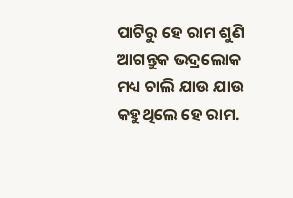ପାଟିରୁ ହେ ରାମ ଶୁଣି ଆଗନ୍ତୁକ ଭଦ୍ରଲୋକ ମଧ୍ୟ ଚାଲି ଯାଉ ଯାଉ କହୁଥିଲେ ହେ ରାମ.